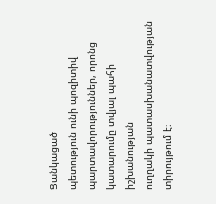Ցանկացած
պետություն ունի պոզիտիվ պարտավորություններ, որոնց կատարումը տվյալ պահի իշխանության
ուղղակի պատասխանատվության տիրույթում է։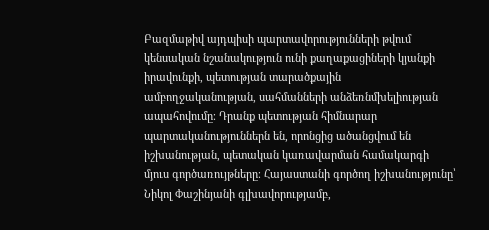Բազմաթիվ այդպիսի պարտավորությունների թվում
կենսական նշանակություն ունի քաղաքացիների կյանքի իրավունքի, պետության տարածքային
ամբողջականության, սահմանների անձեռնմխելիության ապահովումը։ Դրանք պետության հիմնարար
պարտականություններն են, որոնցից ածանցվում են իշխանության, պետական կառավարման համակարգի
մյուս գործառույթները։ Հայաստանի գործող իշխանությունը՝ Նիկոլ Փաշինյանի գլխավորությամբ,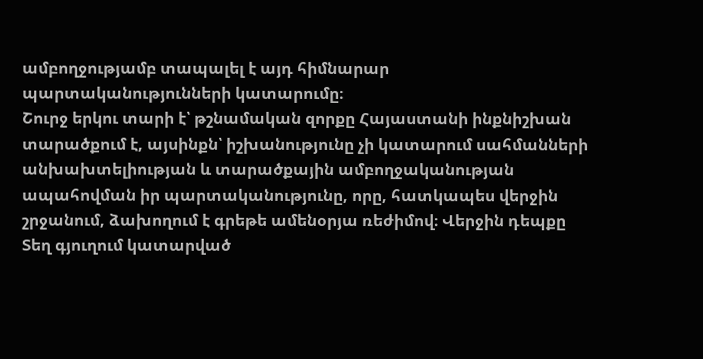ամբողջությամբ տապալել է այդ հիմնարար պարտականությունների կատարումը։
Շուրջ երկու տարի է՝ թշնամական զորքը Հայաստանի ինքնիշխան տարածքում է, այսինքն՝ իշխանությունը չի կատարում սահմանների անխախտելիության և տարածքային ամբողջականության ապահովման իր պարտականությունը, որը, հատկապես վերջին շրջանում, ձախողում է գրեթե ամենօրյա ռեժիմով։ Վերջին դեպքը Տեղ գյուղում կատարված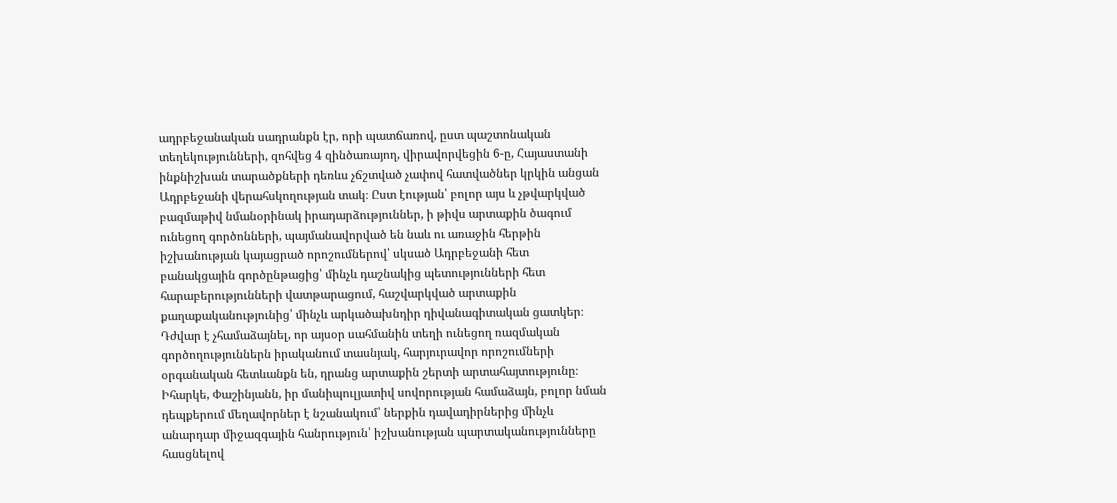ադրբեջանական սադրանքն էր, որի պատճառով, ըստ պաշտոնական տեղեկությունների, զոհվեց 4 զինծառայող, վիրավորվեցին 6-ը, Հայաստանի ինքնիշխան տարածքների դեռևս չճշտված չափով հատվածներ կրկին անցան Ադրբեջանի վերահսկողության տակ։ Ըստ էության՝ բոլոր այս և չթվարկված բազմաթիվ նմանօրինակ իրադարձություններ, ի թիվս արտաքին ծագում ունեցող գործոնների, պայմանավորված են նաև ու առաջին հերթին իշխանության կայացրած որոշումներով՝ սկսած Ադրբեջանի հետ բանակցային գործընթացից՝ մինչև դաշնակից պետությունների հետ հարաբերությունների վատթարացում, հաշվարկված արտաքին քաղաքականությունից՝ մինչև արկածախնդիր դիվանագիտական ցատկեր։
Դժվար է չհամաձայնել, որ այսօր սահմանին տեղի ունեցող ռազմական գործողություններն իրականում տասնյակ, հարյուրավոր որոշումների օրգանական հետևանքն են, դրանց արտաքին շերտի արտահայտությունը։ Իհարկե, Փաշինյանն, իր մանիպուլյատիվ սովորության համաձայն, բոլոր նման դեպքերում մեղավորներ է նշանակում՝ ներքին դավադիրներից մինչև անարդար միջազգային հանրություն՝ իշխանության պարտականությունները հասցնելով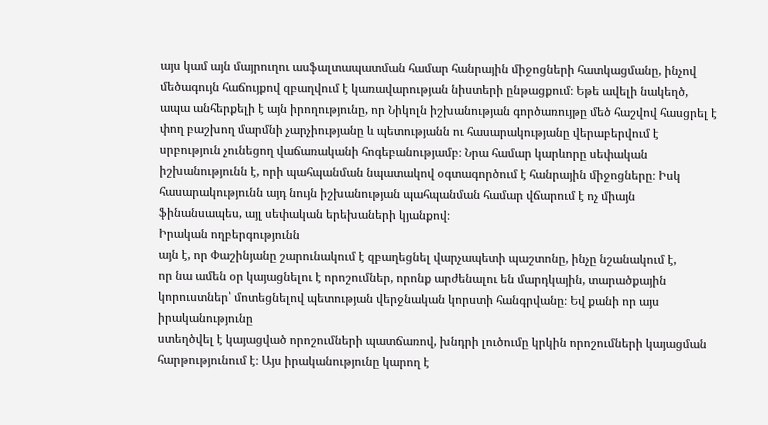այս կամ այն մայրուղու ասֆալտապատման համար հանրային միջոցների հատկացմանը, ինչով մեծագույն հաճույքով զբաղվում է կառավարության նիստերի ընթացքում։ Եթե ավելի նակեղծ, ապա անհերքելի է այն իրողությունը, որ Նիկոլն իշխանության գործառույթը մեծ հաշվով հասցրել է փող բաշխող մարմնի չարչիությանը և պետությանն ու հասարակությանը վերաբերվում է սրբություն չունեցող վաճառականի հոգեբանությամբ։ Նրա համար կարևորը սեփական իշխանությունն է, որի պահպանման նպատակով օգտագործում է հանրային միջոցները։ Իսկ հասարակությունն այդ նույն իշխանության պահպանման համար վճարում է ոչ միայն ֆինանսապես, այլ սեփական երեխաների կյանքով։
Իրական ողբերգությունն
այն է, որ Փաշինյանը շարունակում է զբաղեցնել վարչապետի պաշտոնը, ինչը նշանակում է,
որ նա ամեն օր կայացնելու է որոշումներ, որոնք արժենալու են մարդկային, տարածքային
կորուստներ՝ մոտեցնելով պետության վերջնական կորստի հանգրվանը։ Եվ քանի որ այս իրականությունը
ստեղծվել է կայացված որոշումների պատճառով, խնդրի լուծումը կրկին որոշումների կայացման
հարթությունում է։ Այս իրականությունը կարող է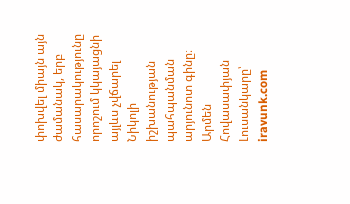փոխվել միայն այն ժամանակ, երբ հասարակությունը
որոշում կկայացնի այլևս չվճարել Նիկոլի իշխանության պահպանման արյունոտ գինը։
Արմեն Հովասափյան
Լուսանկարը՝ iravunk.com